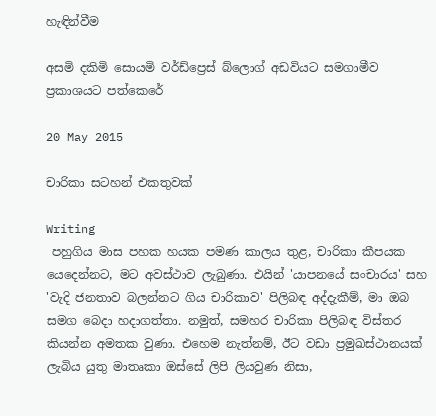හැඳින්වීම

අසමි දකිමි සොයමි වර්ඩ්ප්‍රෙස් බ්ලොග් අඩවියට සමගාමීව ප්‍රකාශයට පත්කෙරේ

20 May 2015

චාරිකා සටහන් එකතුවක්

Writing
 පහුගිය මාස පහක හයක පමණ කාලය තුළ, චාරිකා කීපයක යෙදෙන්නට, මට අවස්ථාව ලැබුණා. එයින් 'යාපනයේ සංචාරය' සහ 'වැදි ජනතාව බලන්නට ගිය චාරිකාව' පිලිබඳ අද්දැකීම්, මා ඔබ සමග බෙදා හදාගත්තා. නමුත්, සමහර චාරිකා පිලිබඳ විස්තර කියන්න අමතක වුණා. එහෙම නැත්නම්, ඊට වඩා ප්‍රමුඛස්ථානයක් ලැබිය යුතු මාතෘකා ඔස්සේ ලිපි ලියවුණ නිසා,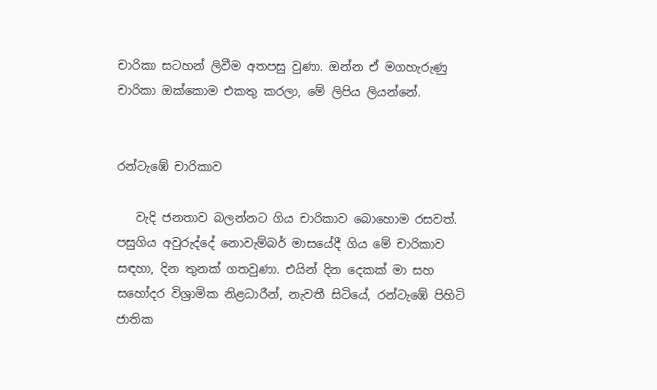චාරිකා සටහන් ලිවීම අතපසු වුණා. ඔන්න ඒ මගහැරුණු චාරිකා ඔක්කොම එකතු කරලා, මේ ලිපිය ලියන්නේ.


රන්ටැඹේ චාරිකාව

   වැදි ජනතාව බලන්නට ගිය චාරිකාව බොහොම රසවත්. පසුගිය අවුරුද්දේ නොවැම්බර් මාසයේදී ගිය මේ චාරිකාව සඳහා, දින තුනක් ගතවුණා. එයින් දින දෙකක් මා සහ සහෝදර විශ්‍රාමික නිළධාරීන්, නැවතී සිටියේ, රන්ටැඹේ පිහිටි ජාතික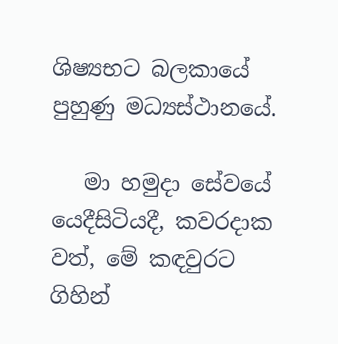ශිෂ්‍යභට බලකායේ පුහුණු මධ්‍යස්ථානයේ.

   මා හමුදා සේවයේ යෙදීසිටියදී, කවරදාක වත්, මේ කඳවුරට ගිහින්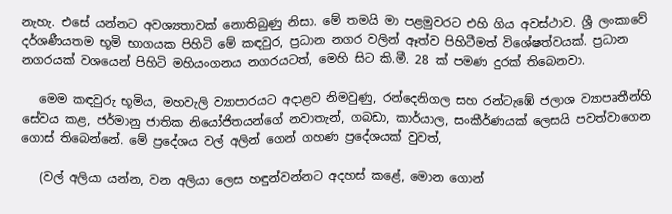නැහැ. එසේ යන්නට අවශ්‍යතාවක් නොතිබුණු නිසා. මේ තමයි මා පළමුවරට එහි ගිය අවස්ථාව. ශ්‍රී ලංකාවේ දර්ශණීයතම භූමි භාගයක පිහිටි මේ කඳවුර, ප්‍රධාන නගර වලින් ඈත්ව පිහිටීමත් විශේෂත්වයක්. ප්‍රධාන නගරයක් වශයෙන් පිහිටි මහියංගනය නගරයටත්, මෙහි සිට කි.මී. 28 ක් පමණ දුරක් තිබෙනවා.

   මෙම කඳවුරු භූමිය, මහවැලි ව්‍යාපාරයට අදාළව නිමවුණු, රන්දෙනිගල සහ රන්ටැඹේ ජලාශ ව්‍යාපෘතීන්හි සේවය කළ, ජර්මානු ජාතික නියෝජිතයන්ගේ නවාතැන්, ගබඩා, කාර්යාල, සංකීර්ණයක් ලෙසයි පවත්වාගෙන ගොස් තිබෙන්නේ. මේ ප්‍රදේශය වල් අලින් ගෙන් ගහණ ප්‍රදේශයක් වුවත්,

   (වල් අලියා යන්න, වන අලියා ලෙස හඳුන්වන්නට අදහස් කළේ, මොන ගොන්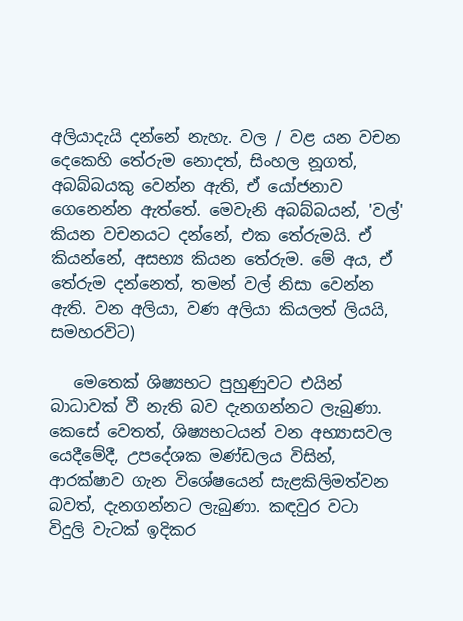අලියාදැයි දන්නේ නැහැ. වල / වළ යන වචන දෙකෙහි තේරුම නොදත්, සිංහල නූගත්, අබබ්බයකු වෙන්න ඇති, ඒ යෝජනාව ගෙනෙන්න ඇත්තේ. මෙවැනි අබබ්බයන්, 'වල්' කියන වචනයට දන්නේ, එක තේරුමයි. ඒ කියන්නේ, අසභ්‍ය කියන තේරුම. මේ අය, ඒ තේරුම දන්නෙත්, තමන් වල් නිසා වෙන්න ඇති. වන අලියා, වණ අලියා කියලත් ලියයි, සමහරවිට)

   මෙතෙක් ශිෂ්‍යභට පුහුණුවට එයින් බාධාවක් වී නැති බව දැනගන්නට ලැබුණා. කෙසේ වෙතත්, ශිෂ්‍යභටයන් වන අභ්‍යාසවල යෙදීමේදී, උපදේශක මණ්ඩලය විසින්, ආරක්ෂාව ගැන විශේෂයෙන් සැළකිලිමත්වන බවත්, දැනගන්නට ලැබුණා. කඳවුර වටා විදුලි වැටක් ඉදිකර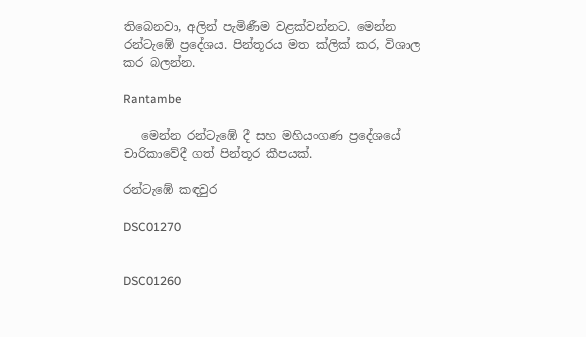තිබෙනවා, අලින් පැමිණීම වළක්වන්නට. මෙන්න රන්ටැඹේ ප්‍රදේශය. පින්තූරය මත ක්ලික් කර, විශාල කර බලන්න.

Rantambe

   මෙන්න රන්ටැඹේ දී සහ මහියංගණ ප්‍රදේශයේ චාරිකාවේදී ගත් පින්තූර කීපයක්.

රන්ටැඹේ කඳවුර

DSC01270


DSC01260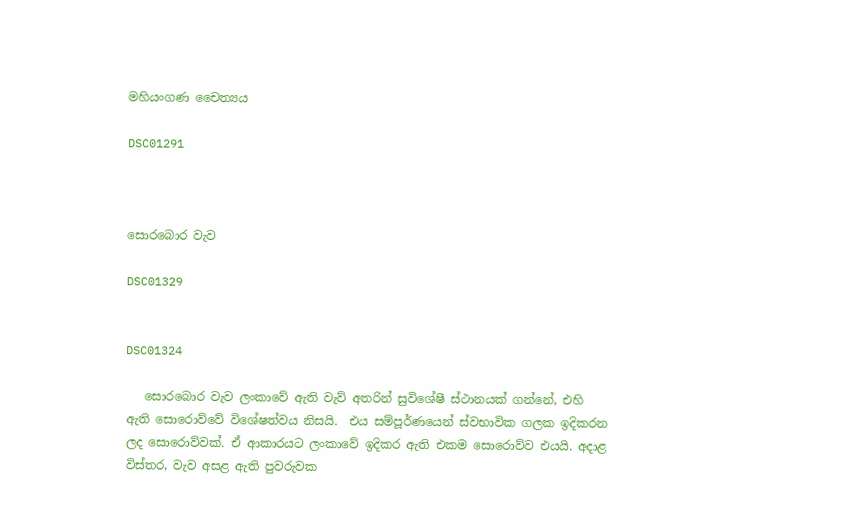මහියංගණ චෛත්‍යය

DSC01291



සොරබොර වැව

DSC01329


DSC01324

   සොරබොර වැව ලංකාවේ ඇති වැව් අතරින් සුවිශේෂී ස්ථානයක් ගන්නේ, එහි ඇති සොරොව්වේ විශේෂත්වය නිසයි.  එය සම්පූර්ණයෙන් ස්වභාවික ගලක ඉදිකරන ලද සොරොව්වක්. ඒ ආකාරයට ලංකාවේ ඉදිකර ඇති එකම සොරොව්ව එයයි. අදාළ විස්තර, වැව අසළ ඇති පුවරුවක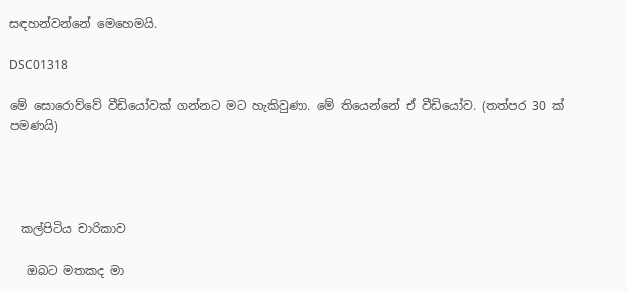සඳහන්වන්නේ මෙහෙමයි.

DSC01318

මේ සොරොව්වේ වීඩියෝවක් ගන්නට මට හැකිවුණා. මේ තියෙන්නේ ඒ වීඩියෝව. (තත්පර 30 ක් පමණයි)




  කල්පිටිය චාරිකාව

   ඔබට මතකද මා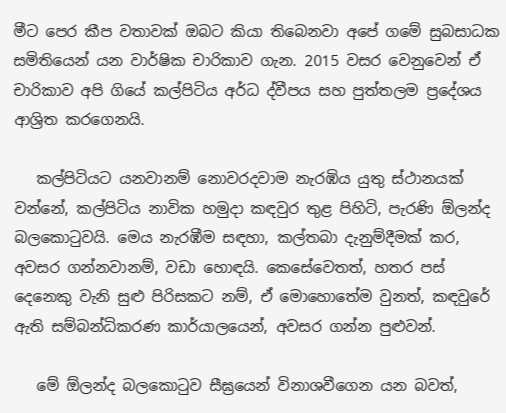මීට පෙර කීප වතාවක් ඔබට කියා තිබෙනවා අපේ ගමේ සුබසාධක සමිතියෙන් යන වාර්ෂික චාරිකාව ගැන. 2015 වසර වෙනුවෙන් ඒ චාරිකාව අපි ගියේ කල්පිටිය අර්ධ ද්වීපය සහ පුත්තලම ප්‍රදේශය ආශ්‍රිත කරගෙනයි.

   කල්පිටියට යනවානම් නොවරදවාම නැරඹිය යුතු ස්ථානයක් වන්නේ, කල්පිටිය නාවික හමුදා කඳවුර තුළ පිහිටි, පැරණි ඕලන්ද බලකොටුවයි. මෙය නැරඹීම සඳහා, කල්තබා දැනුම්දීමක් කර, අවසර ගන්නවානම්, වඩා හොඳයි. කෙසේවෙතත්, හතර පස් දෙනෙකු වැනි සුළු පිරිසකට නම්, ඒ මොහොතේම වුනත්, කඳවුරේ ඇති සම්බන්ධිකරණ කාර්යාලයෙන්, අවසර ගන්න පුළුවන්.

   මේ ඕලන්ද බලකොටුව සීඝ්‍රයෙන් විනාශවීගෙන යන බවත්,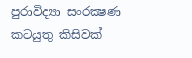පුරාවිද්‍යා සංරක්‍ෂණ කටයුතු කිසිවක්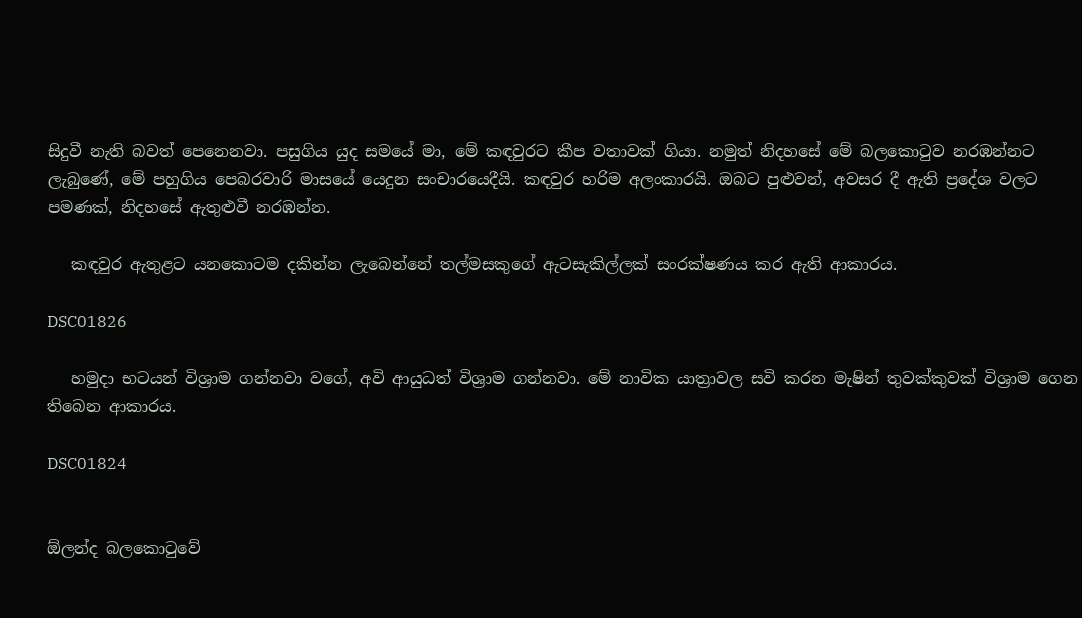සිදුවී නැති බවත් පෙනෙනවා. පසුගිය යුද සමයේ මා, මේ කඳවුරට කීප වතාවක් ගියා. නමුත් නිදහසේ මේ බලකොටුව නරඹන්නට ලැබුණේ, මේ පහුගිය පෙබරවාරි මාසයේ යෙදුන සංචාරයෙදීයි. කඳවුර හරිම අලංකාරයි. ඔබට පුළුවන්, අවසර දී ඇති ප්‍රදේශ වලට පමණක්, නිදහසේ ඇතුළුවී නරඹන්න.

   කඳවුර ඇතුළට යනකොටම දකින්න ලැබෙන්නේ තල්මසකුගේ ඇටසැකිල්ලක් සංරක්ෂණය කර ඇති ආකාරය.

DSC01826

   හමුදා භටයන් විශ්‍රාම ගන්නවා වගේ, අවි ආයුධත් විශ්‍රාම ගන්නවා. මේ නාවික යාත්‍රාවල සවි කරන මැෂින් තුවක්කුවක් විශ්‍රාම ගෙන තිබෙන ආකාරය.

DSC01824


ඕලන්ද බලකොටුවේ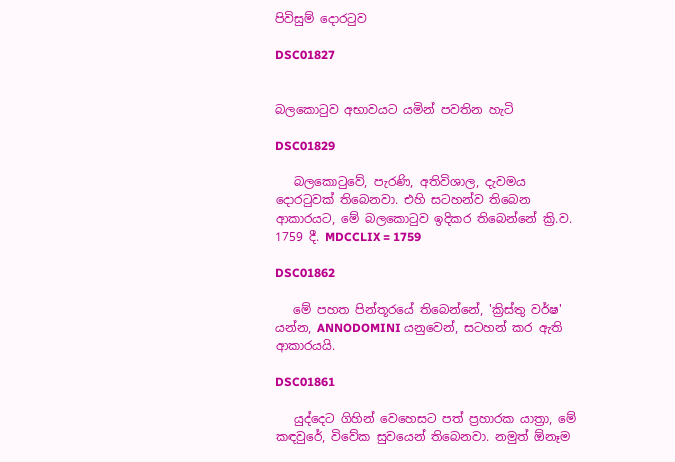පිවිසුම් දොරටුව

DSC01827


බලකොටුව අභාවයට යමින් පවතින හැටි

DSC01829

   බලකොටුවේ, පැරණි, අතිවිශාල, දැවමය දොරටුවක් තිබෙනවා. එහි සටහන්ව තිබෙන ආකාරයට, මේ බලකොටුව ඉදිකර තිබෙන්නේ ක්‍රි.ව. 1759 දී. MDCCLIX = 1759

DSC01862

   මේ පහත පින්තූරයේ තිබෙන්නේ, 'ක්‍රිස්තු වර්ෂ' යන්න, ANNODOMINI යනුවෙන්, සටහන් කර ඇති ආකාරයයි.

DSC01861

   යුද්දෙට ගිහින් වෙහෙසට පත් ප්‍රහාරක යාත්‍රා, මේ කඳවුරේ, විවේක සුවයෙන් තිබෙනවා. නමුත් ඕනෑම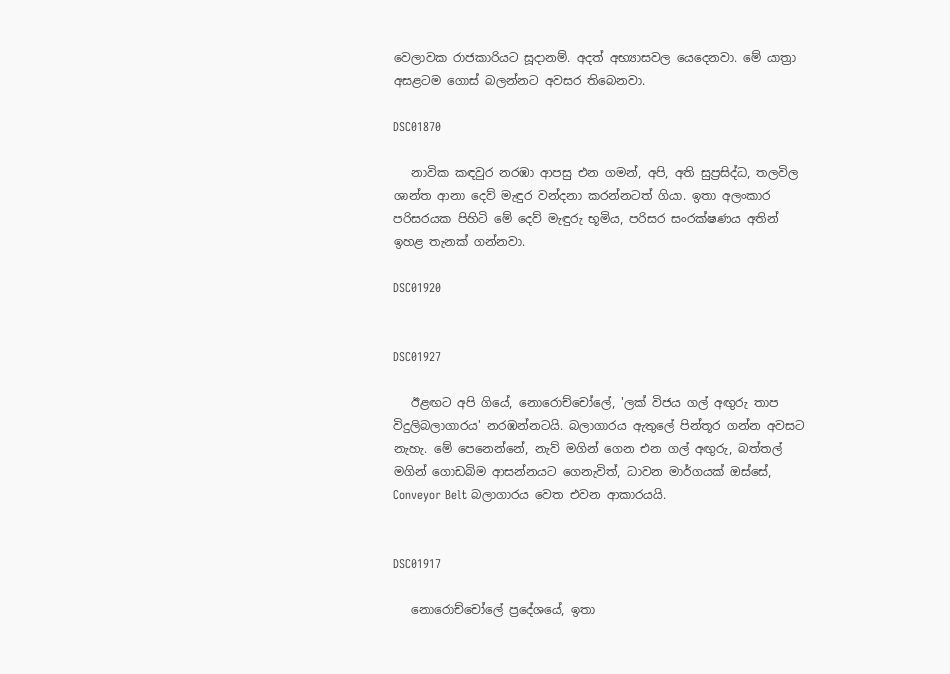වෙලාවක රාජකාරියට සූදානම්. අදත් අභ්‍යාසවල යෙදෙනවා. මේ යාත්‍රා අසළටම ගොස් බලන්නට අවසර තිබෙනවා.

DSC01870

   නාවික කඳවුර නරඹා ආපසු එන ගමන්, අපි, අති සුප්‍රසිද්ධ, තලවිල ශාන්ත ආනා දෙව් මැඳුර වන්දනා කරන්නටත් ගියා. ඉතා අලංකාර පරිසරයක පිහිටි මේ දෙව් මැඳුරු භූමිය, පරිසර සංරක්ෂණය අතින් ඉහළ තැනක් ගන්නවා.

DSC01920


DSC01927

   ඊළඟට අපි ගියේ, නොරොච්චෝලේ, 'ලක් විජය ගල් අඟුරු තාප විදුලිබලාගාරය' නරඹන්නටයි. බලාගාරය ඇතුලේ පින්තූර ගන්න අවසට නැහැ. මේ පෙනෙන්නේ, නැව් මගින් ගෙන එන ගල් අඟුරු, බත්තල් මගින් ගොඩබිම ආසන්නයට ගෙනැවිත්, ධාවන මාර්ගයක් ඔස්සේ, Conveyor Belt බලාගාරය වෙත එවන ආකාරයයි.


DSC01917

   නොරොච්චෝලේ ප්‍රදේශයේ, ඉතා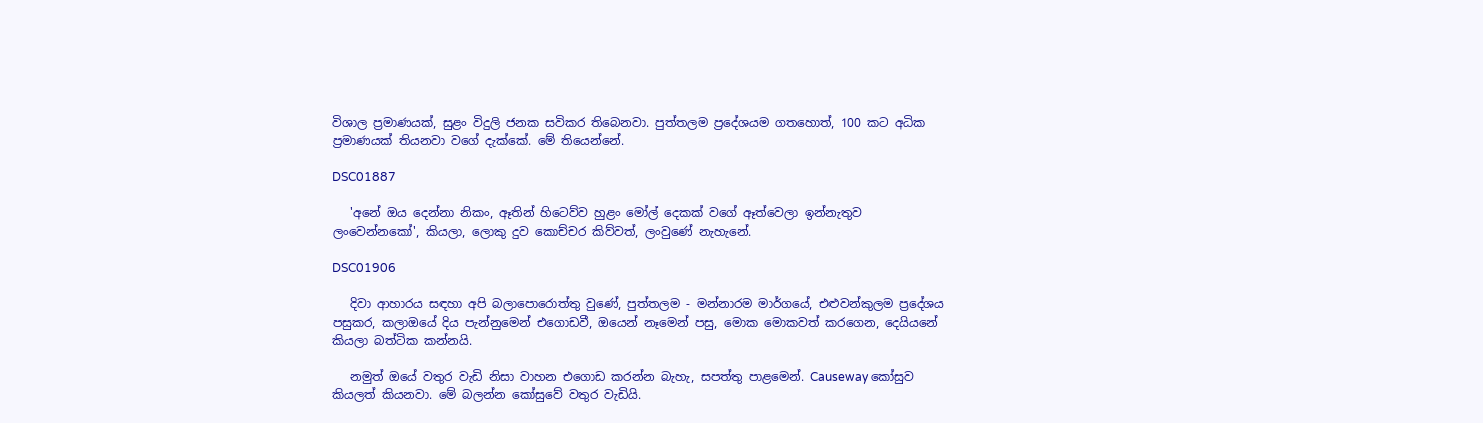විශාල ප්‍රමාණයක්, සුළං විදුලි ජනක සවිකර තිබෙනවා. පුත්තලම ප්‍රදේශයම ගතහොත්, 100 කට අධික ප්‍රමාණයක් තියනවා වගේ දැක්කේ. මේ තියෙන්නේ.

DSC01887

   'අනේ ඔය දෙන්නා නිකං, ඈතින් හිටෙව්ව හුළං මෝල් දෙකක් වගේ ඈත්වෙලා ඉන්නැතුව ලංවෙන්නකෝ', කියලා, ලොකු දුව කොච්චර කිව්වත්, ලංවුණේ නැහැනේ.

DSC01906

   දිවා ආහාරය සඳහා අපි බලාපොරොත්තු වුණේ, පුත්තලම - මන්නාරම මාර්ගයේ, එළුවන්කුලම ප්‍රදේශය පසුකර, කලාඔයේ දිය පැන්නුමෙන් එගොඩවී, ඔයෙන් නෑමෙන් පසු, මොක මොකවත් කරගෙන, දෙයියනේ කියලා බත්ටික කන්නයි.

   නමුත් ඔයේ වතුර වැඩි නිසා වාහන එගොඩ කරන්න බැහැ, සපත්තු පාළමෙන්. Causeway කෝසුව කියලත් කියනවා. මේ බලන්න කෝසුවේ වතුර වැඩියි.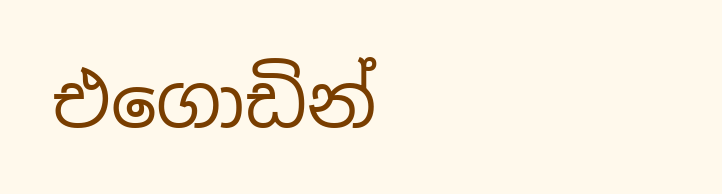එගොඩින්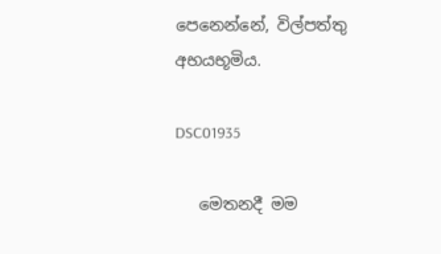පෙනෙන්නේ, විල්පත්තු අභයභූමිය.

DSC01935

   මෙතනදී මම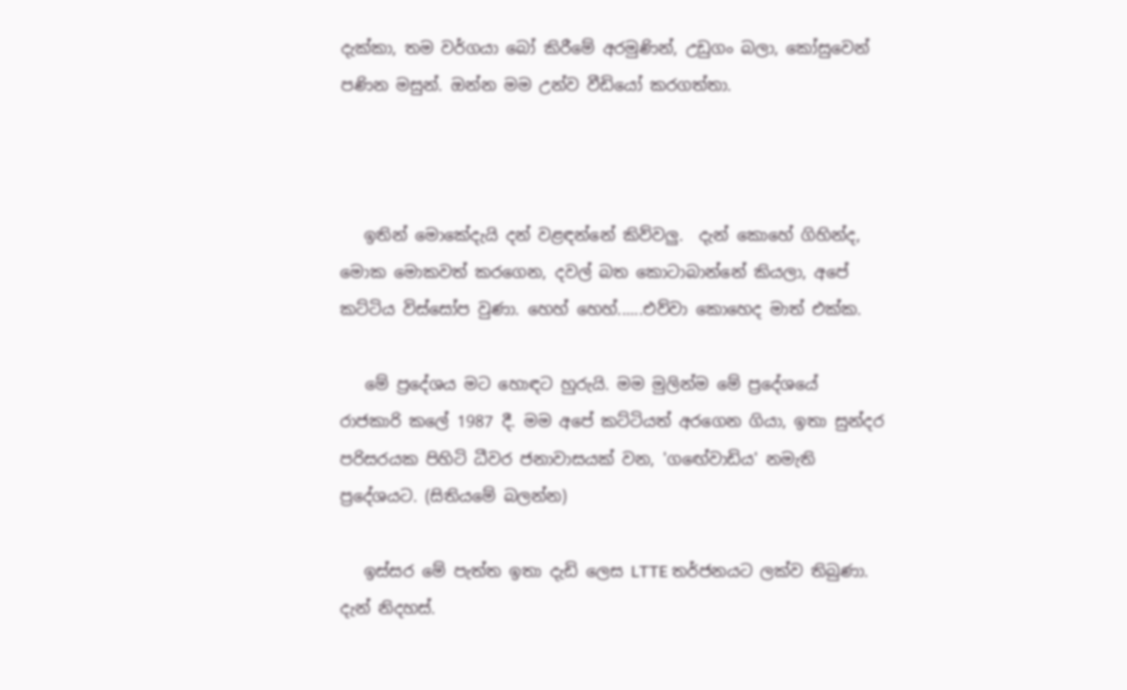දැක්කා, තම වර්ගයා බෝ කිරීමේ අරමුණින්, උඩුගං බලා, කෝසුවෙන් පණින මසුන්. ඔන්න මම උන්ව වීඩියෝ කරගත්තා.



   ඉතින් මොකේදැයි දන් වළඳන්නේ කිව්වලු.  දැන් කොහේ ගිහින්ද,  මොක මොකවත් කරගෙන, දවල් බත කොටාබාන්නේ කියලා, අපේ කට්ටිය විස්සෝප වුණා. හෙහ් හෙහ්......එව්වා කොහෙද මාත් එක්ක.

   මේ ප්‍රදේශය මට හොඳට හුරුයි. මම මුලින්ම මේ ප්‍රදේශයේ රාජකාරි කලේ 1987 දී. මම අපේ කට්ටියත් අරගෙන ගියා, ඉතා සුන්දර පරිසරයක පිහිටි ධීවර ජනාවාසයක් වන, 'ගඟේවාඩිය' නමැති ප්‍රදේශයට. (සිතියමේ බලන්න)

   ඉස්සර මේ පැත්ත ඉතා දැඩි ලෙස LTTE තර්ජනයට ලක්ව තිබුණා. දැන් නිදහස්.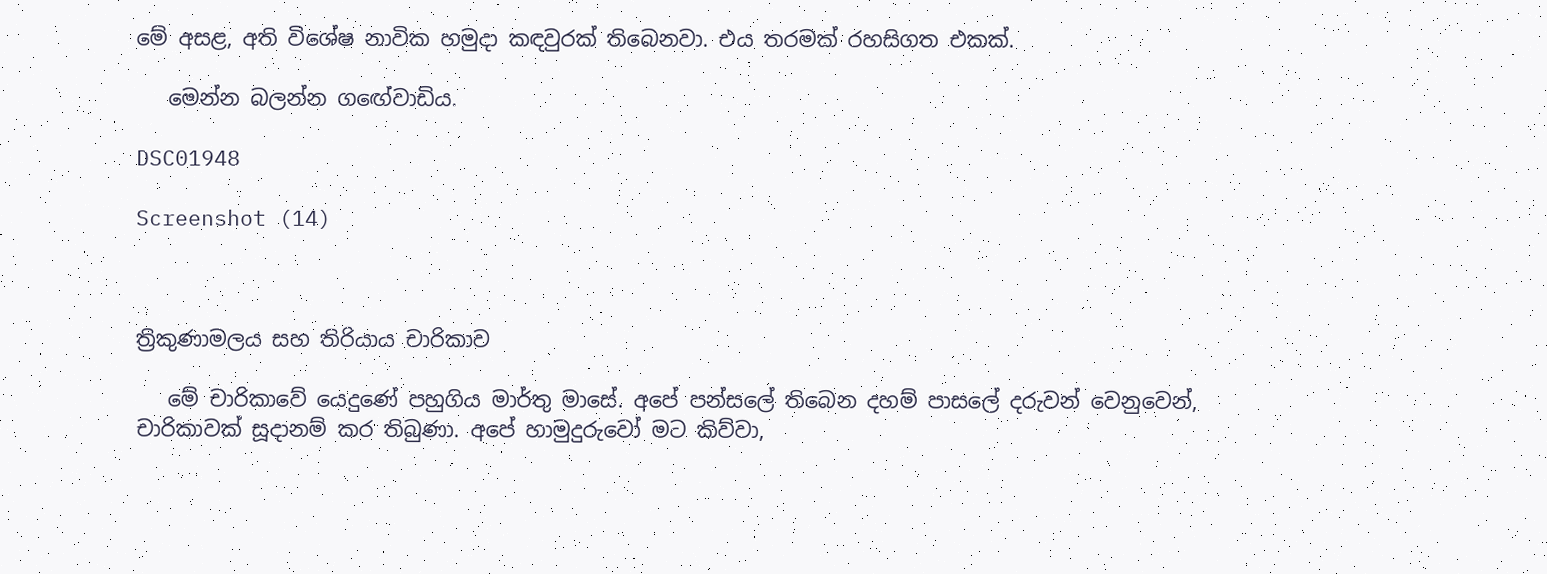මේ අසළ, අති විශේෂ නාවික හමුදා කඳවුරක් තිබෙනවා. එය තරමක් රහසිගත එකක්.

   මෙන්න බලන්න ගඟේවාඩිය.

DSC01948

Screenshot (14)



ත්‍රිකුණාමලය සහ තිරියාය චාරිකාව

   මේ චාරිකාවේ යෙදුණේ පහුගිය මාර්තු මාසේ. අපේ පන්සලේ තිබෙන දහම් පාසලේ දරුවන් වෙනුවෙන්, චාරිකාවක් සූදානම් කර තිබුණා. අපේ හාමුදුරුවෝ මට කිව්වා,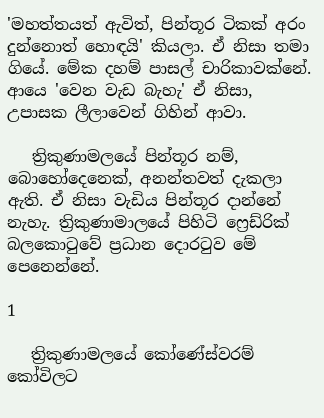'මහත්තයත් ඇවිත්, පින්තූර ටිකක් අරං දුන්නොත් හොඳයි' කියලා. ඒ නිසා තමා ගියේ. මේක දහම් පාසල් චාරිකාවක්නේ. ආයෙ 'වෙන වැඩ බැහැ' ඒ නිසා, උපාසක ලීලාවෙන් ගිහින් ආවා.

   ත්‍රිකුණාමලයේ පින්තූර නම්, බොහෝදෙනෙක්, අනන්තවත් දැකලා ඇති. ඒ නිසා වැඩිය පින්තූර දාන්නේ නැහැ. ත්‍රිකුණාමාලයේ පිහිටි ෆ්‍රෙඩ්රික් බලකොටුවේ ප්‍රධාන දොරටුව මේ පෙනෙන්නේ.

1

   ත්‍රිකුණාමලයේ කෝණේස්වරම් කෝවිලට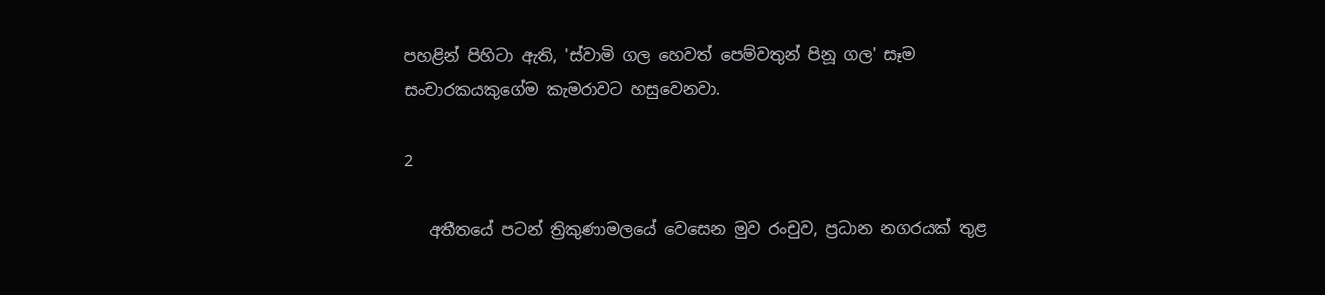පහළින් පිහිටා ඇති, 'ස්වාමි ගල හෙවත් පෙම්වතුන් පිනූ ගල' සෑම සංචාරකයකුගේම කැමරාවට හසුවෙනවා.

2

   අතීතයේ පටන් ත්‍රිකුණාමලයේ වෙසෙන මුව රංචුව, ප්‍රධාන නගරයක් තුළ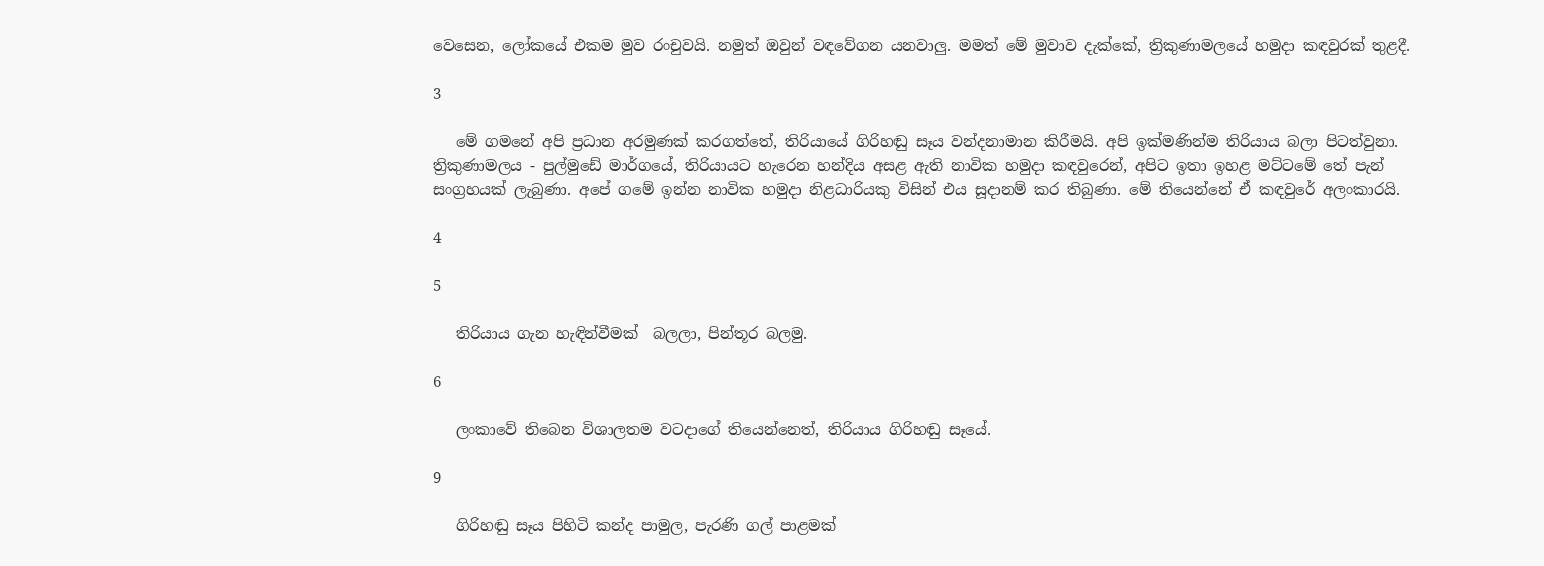වෙසෙන, ලෝකයේ එකම මුව රංචුවයි. නමුත් ඔවුන් වඳවේගන යනවාලු. මමත් මේ මුවාව දැක්කේ, ත්‍රිකුණාමලයේ හමුදා කඳවුරක් තුළදී.

3

   මේ ගමනේ අපි ප්‍රධාන අරමුණක් කරගත්තේ, තිරියායේ ගිරිහඬු සෑය වන්දනාමාන කිරීමයි. අපි ඉක්මණින්ම තිරියාය බලා පිටත්වුනා. ත්‍රිකුණාමලය - පුල්මුඩේ මාර්ගයේ, තිරියායට හැරෙන හන්දිය අසළ ඇති නාවික හමුදා කඳවුරෙන්, අපිට ඉතා ඉහළ මට්ටමේ තේ පැන් සංග්‍රහයක් ලැබුණා. අපේ ගමේ ඉන්න නාවික හමුදා නිළධාරියකු විසින් එය සූදානම් කර තිබුණා. මේ තියෙන්නේ ඒ කඳවුරේ අලංකාරයි.

4

5

   තිරියාය ගැන හැඳින්වීමක්  බලලා, පින්තූර බලමු.

6

   ලංකාවේ තිබෙන විශාලතම වටදාගේ තියෙන්නෙත්, තිරියාය ගිරිහඬු සෑයේ.

9

   ගිරිහඬු සෑය පිහිටි කන්ද පාමුල, පැරණි ගල් පාළමක්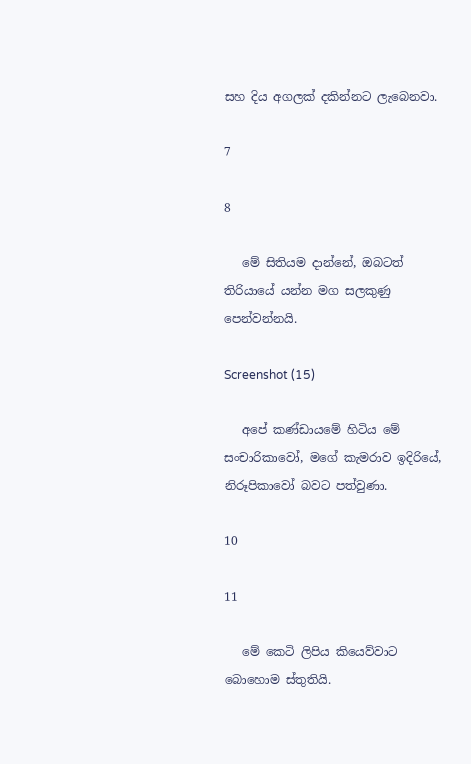සහ දිය අගලක් දකින්නට ලැබෙනවා.

7

8

   මේ සිතියම දාන්නේ, ඔබටත් තිරියායේ යන්න මග සලකුණු පෙන්වන්නයි.

Screenshot (15)

   අපේ කණ්ඩායමේ හිටිය මේ සංචාරිකාවෝ, මගේ කැමරාව ඉදිරියේ, නිරූපිකාවෝ බවට පත්වුණා.

10

11

   මේ කෙටි ලිපිය කියෙව්වාට බොහොම ස්තුතියි.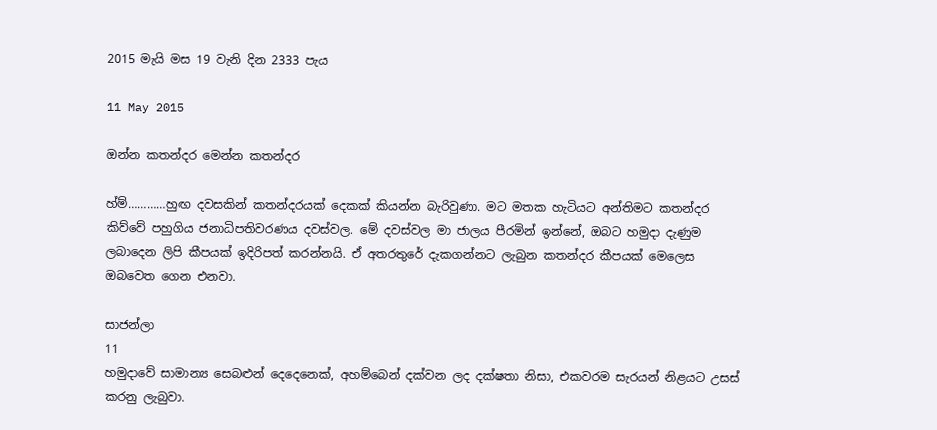2015 මැයි මස 19 වැනි දින 2333 පැය

11 May 2015

ඔන්න කතන්දර මෙන්න කතන්දර

හ්ම්…………හුඟ දවසකින් කතන්දරයක් දෙකක් කියන්න බැරිවුණා. මට මතක හැටියට අන්තිමට කතන්දර කිව්වේ පහුගිය ජනාධිපතිවරණය දවස්වල. මේ දවස්වල මා ජාලය පීරමින් ඉන්නේ, ඔබට හමුදා දැණුම ලබාදෙන ලිපි කීපයක් ඉදිරිපත් කරන්නයි. ඒ අතරතුරේ දැකගන්නට ලැබුන කතන්දර කීපයක් මෙලෙස ඔබවෙත ගෙන එනවා.

සාජන්ලා
11
හමුදාවේ සාමාන්‍ය සෙබළුන් දෙදෙනෙක්, අහම්බෙන් දක්වන ලද දක්ෂතා නිසා, එකවරම සැරයන් නිළයට උසස් කරනු ලැබුවා.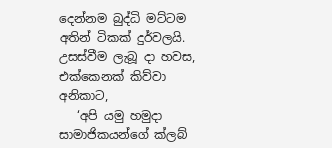දෙන්නම බුද්ධි මට්ටම අතින් ටිකක් දුර්වලයි. උසස්වීම ලැබූ දා හවස, එක්කෙනක් කිව්වා අනිකාට,
   ‘අපි යමු හමුදා සාමාජිකයන්ගේ ක්ලබ්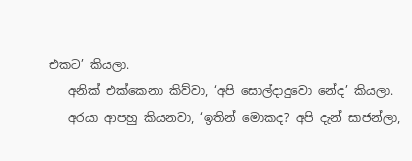එකට’ කියලා.
   අනික් එක්කෙනා කිව්වා, ‘අපි සොල්දාදුවො නේද’ කියලා.
   අරයා ආපහු කියනවා, ‘ඉතින් මොකද? අපි දැන් සාජන්ලා,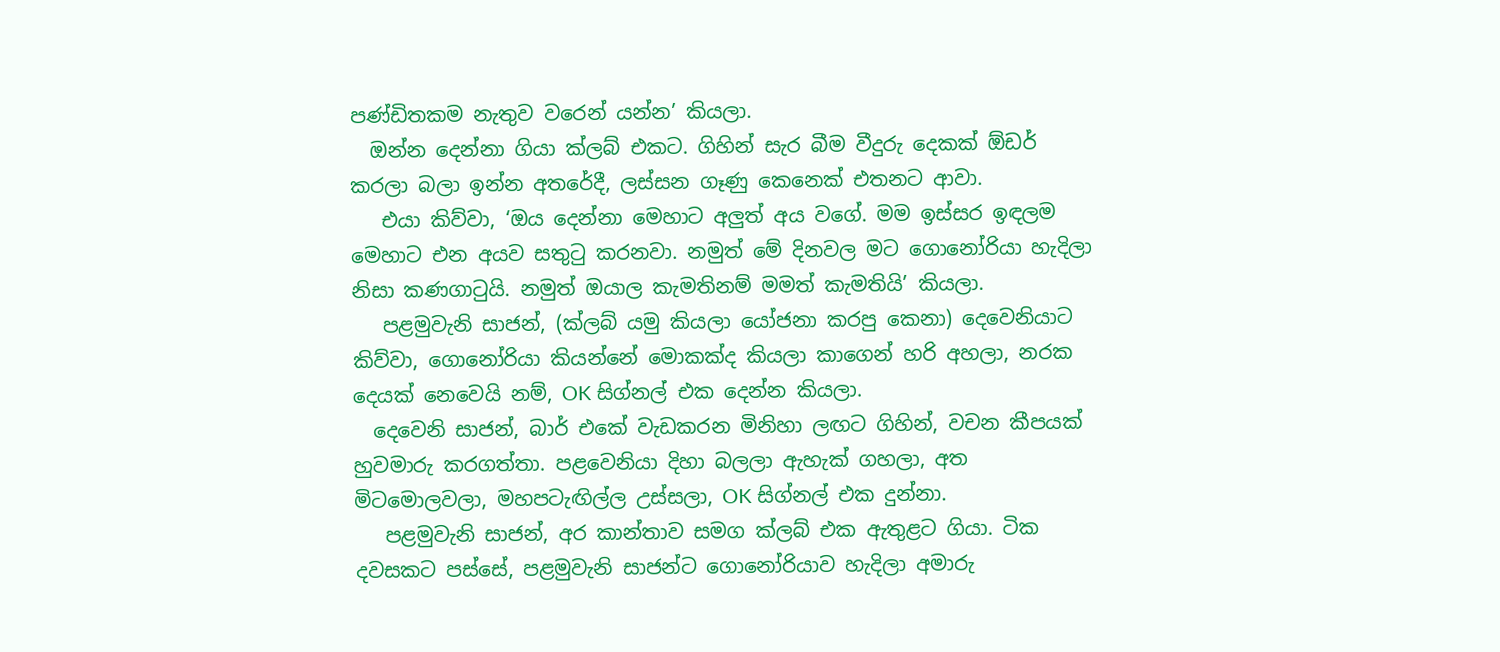පණ්ඩිතකම නැතුව වරෙන් යන්න’ කියලා.
  ඔන්න දෙන්නා ගියා ක්ලබ් එකට. ගිහින් සැර බීම වීදුරු දෙකක් ඕඩර් කරලා බලා ඉන්න අතරේදී, ලස්සන ගෑණු කෙනෙක් එතනට ආවා.
   එයා කිව්වා, ‘ඔය දෙන්නා මෙහාට අලුත් අය වගේ. මම ඉස්සර ඉඳලම මෙහාට එන අයව සතුටු කරනවා. නමුත් මේ දිනවල මට ගොනෝරියා හැදිලා නිසා කණගාටුයි. නමුත් ඔයාල කැමතිනම් මමත් කැමතියි’ කියලා.
   පළමුවැනි සාජන්, (ක්ලබ් යමු කියලා යෝජනා කරපු කෙනා) දෙවෙනියාට කිව්වා, ගොනෝරියා කියන්නේ මොකක්ද කියලා කාගෙන් හරි අහලා, නරක දෙයක් නෙවෙයි නම්, OK සිග්නල් එක දෙන්න කියලා.
  දෙවෙනි සාජන්, බාර් එකේ වැඩකරන මිනිහා ලඟට ගිහින්, වචන කීපයක් හුවමාරු කරගත්තා. පළවෙනියා දිහා බලලා ඇහැක් ගහලා, අත මිටමොලවලා, මහපටැඟිල්ල උස්සලා, OK සිග්නල් එක දුන්නා.
   පළමුවැනි සාජන්, අර කාන්තාව සමග ක්ලබ් එක ඇතුළට ගියා. ටික දවසකට පස්සේ, පළමුවැනි සාජන්ට ගොනෝරියාව හැදිලා අමාරු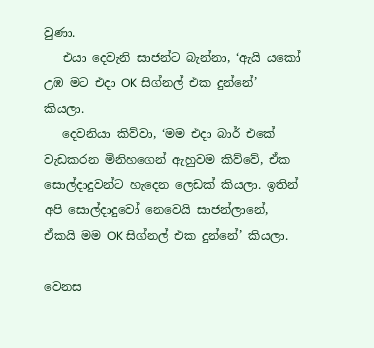වුණා.
   එයා දෙවැනි සාජන්ට බැන්නා, ‘ඇයි යකෝ උඹ මට එදා OK සිග්නල් එක දුන්නේ’ කියලා.
   දෙවනියා කිව්වා, ‘මම එදා බාර් එකේ වැඩකරන මිනිහගෙන් ඇහුවම කිව්වේ, ඒක සොල්දාදුවන්ට හැදෙන ලෙඩක් කියලා. ඉතින් අපි සොල්දාදුවෝ නෙවෙයි සාජන්ලානේ, ඒකයි මම OK සිග්නල් එක දුන්නේ’ කියලා.

වෙනස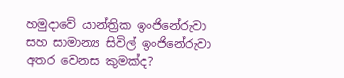හමුදාවේ යාන්ත්‍රික ඉංජිනේරුවා සහ සාමාන්‍ය සිවිල් ඉංජිනේරුවා අතර වෙනස කුමක්ද?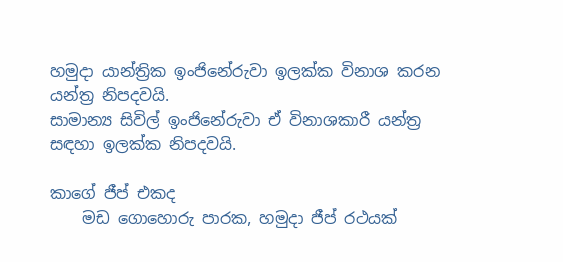හමුදා යාන්ත්‍රික ඉංජිනේරුවා ඉලක්ක විනාශ කරන යන්ත්‍ර නිපදවයි.
සාමාන්‍ය සිවිල් ඉංජිනේරුවා ඒ විනාශකාරී යන්ත්‍ර සඳහා ඉලක්ක නිපදවයි.

කාගේ ජීප් එකද
    මඩ ගොහොරු පාරක, හමුදා ජීප් රථයක්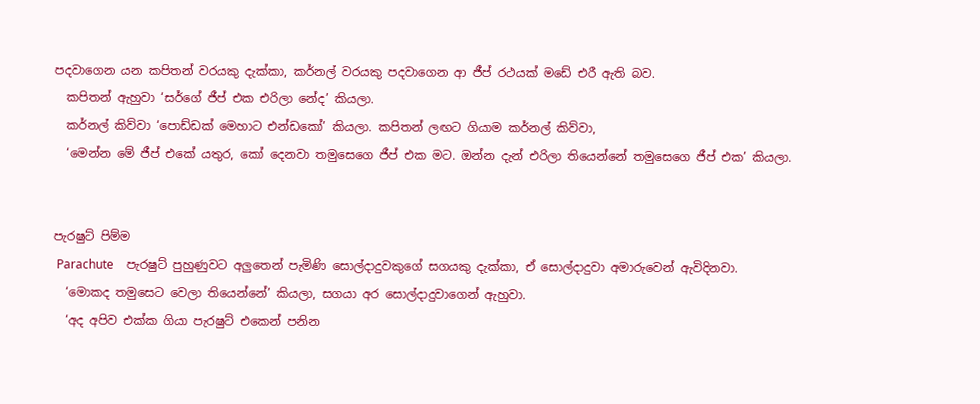පදවාගෙන යන කපිතන් වරයකු දැක්කා, කර්නල් වරයකු පදවාගෙන ආ ජීප් රථයක් මඩේ එරී ඇති බව.
  කපිතන් ඇහුවා ‘සර්ගේ ජීප් එක එරිලා නේද’ කියලා.
  කර්නල් කිව්වා ‘පොඩ්ඩක් මෙහාට එන්ඩකෝ’ කියලා. කපිතන් ලඟට ගියාම කර්නල් කිව්වා,
  ‘මෙන්න මේ ජීප් එකේ යතුර, කෝ දෙනවා තමුසෙගෙ ජීප් එක මට. ඔන්න දැන් එරිලා තියෙන්නේ තමුසෙගෙ ජීප් එක’ කියලා.


පැරෂුට් පිම්ම
 Parachute    පැරෂුට් පුහුණුවට අලුතෙන් පැමිණි සොල්දාදුවකුගේ සගයකු දැක්කා, ඒ සොල්දාදුවා අමාරුවෙන් ඇවිදිනවා.
  ‘මොකද තමුසෙට වෙලා තියෙන්නේ’ කියලා, සගයා අර සොල්දාදුවාගෙන් ඇහුවා.
  ‘අද අපිව එක්ක ගියා පැරෂුට් එකෙන් පනින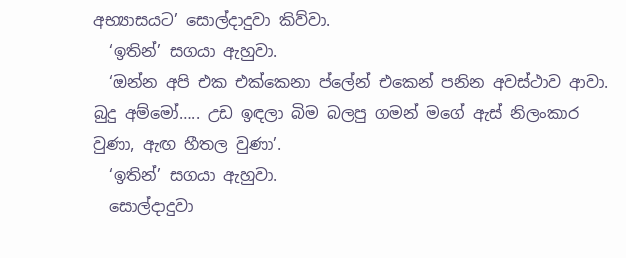අභ්‍යාසයට’ සොල්දාදුවා කිව්වා.
  ‘ඉතින්’ සගයා ඇහුවා.
  ‘ඔන්න අපි එක එක්කෙනා ප්ලේන් එකෙන් පනින අවස්ථාව ආවා. බුදු අම්මෝ….. උඩ ඉඳලා බිම බලපු ගමන් මගේ ඇස් නිලංකාර වුණා, ඇඟ හීතල වුණා’.
  ‘ඉතින්’ සගයා ඇහුවා.
  සොල්දාදුවා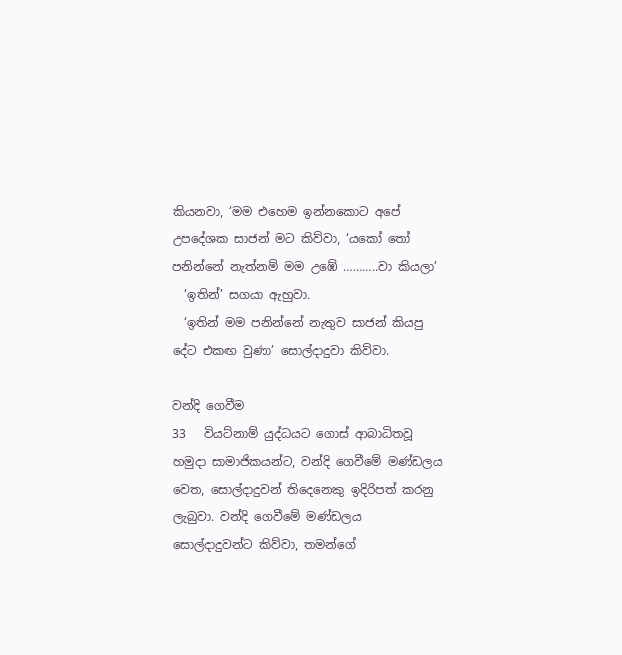කියනවා, ‘මම එහෙම ඉන්නකොට අපේ උපදේශක සාජන් මට කිව්වා, ‘යකෝ තෝ පනින්නේ නැත්නම් මම උඹේ ………..වා කියලා’
  ‘ඉතින්’ සගයා ඇහුවා.
  ‘ඉතින් මම පනින්නේ නැතුව සාජන් කියපු දේට එකඟ වුණා’ සොල්දාදුවා කිව්වා.

වන්දි ගෙවීම
33   වියට්නාම් යුද්ධයට ගොස් ආබාධිතවූ හමුදා සාමාජිකයන්ට, වන්දි ගෙවීමේ මණ්ඩලය වෙත, සොල්දාදුවන් තිදෙනෙකු ඉදිරිපත් කරනු ලැබුවා. වන්දි ගෙවීමේ මණ්ඩලය සොල්දාදුවන්ට කිව්වා, තමන්ගේ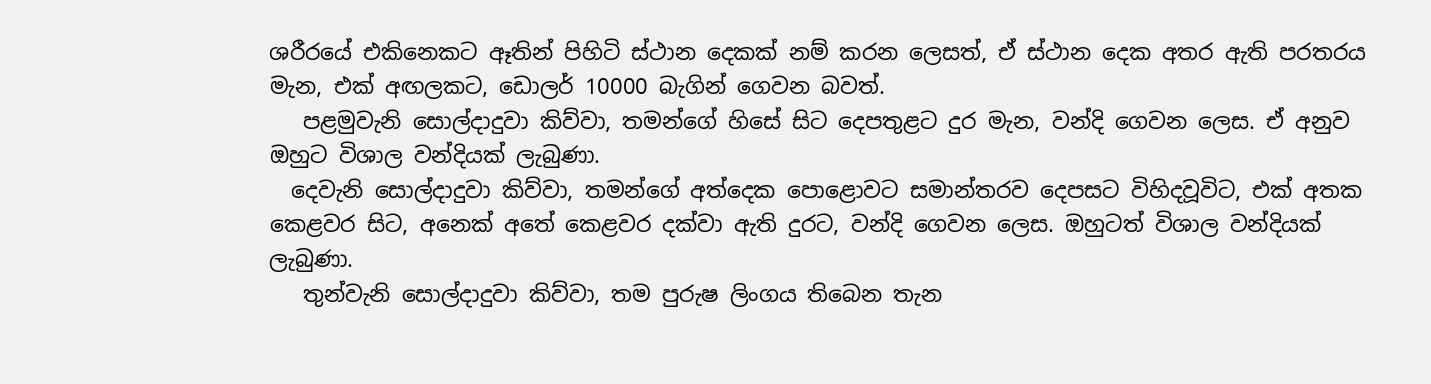ශරීරයේ එකිනෙකට ඈතින් පිහිටි ස්ථාන දෙකක් නම් කරන ලෙසත්, ඒ ස්ථාන දෙක අතර ඇති පරතරය මැන, එක් අඟලකට, ඩොලර් 10000 බැගින් ගෙවන බවත්.
   පළමුවැනි සොල්දාදුවා කිව්වා, තමන්ගේ හිසේ සිට දෙපතුළට දුර මැන, වන්දි ගෙවන ලෙස. ඒ අනුව ඔහුට විශාල වන්දියක් ලැබුණා.
  දෙවැනි සොල්දාදුවා කිව්වා, තමන්ගේ අත්දෙක පොළොවට සමාන්තරව දෙපසට විහිදවූවිට, එක් අතක කෙළවර සිට, අනෙක් අතේ කෙළවර දක්වා ඇති දුරට, වන්දි ගෙවන ලෙස. ඔහුටත් විශාල වන්දියක් ලැබුණා.
   තුන්වැනි සොල්දාදුවා කිව්වා, තම පුරුෂ ලිංගය තිබෙන තැන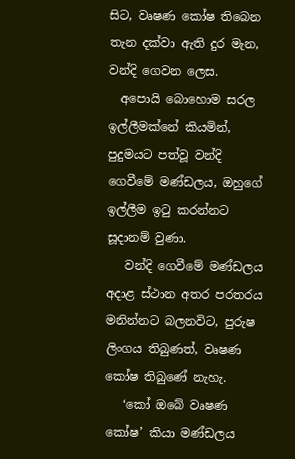සිට, වෘෂණ කෝෂ තිබෙන තැන දක්වා ඇති දුර මැන, වන්දි ගෙවන ලෙස.
  අපොයි බොහොම සරල ඉල්ලීමක්නේ කියමින්, පුදුමයට පත්වූ වන්දි ගෙවීමේ මණ්ඩලය, ඔහුගේ ඉල්ලීම ඉටු කරන්නට සූදානම් වුණා.
   වන්දි ගෙවීමේ මණ්ඩලය අදාළ ස්ථාන අතර පරතරය මනින්නට බලනවිට, පුරුෂ ලිංගය තිබුණත්, වෘෂණ කෝෂ තිබුණේ නැහැ.
   ‘කෝ ඔබේ වෘෂණ කෝෂ’ කියා මණ්ඩලය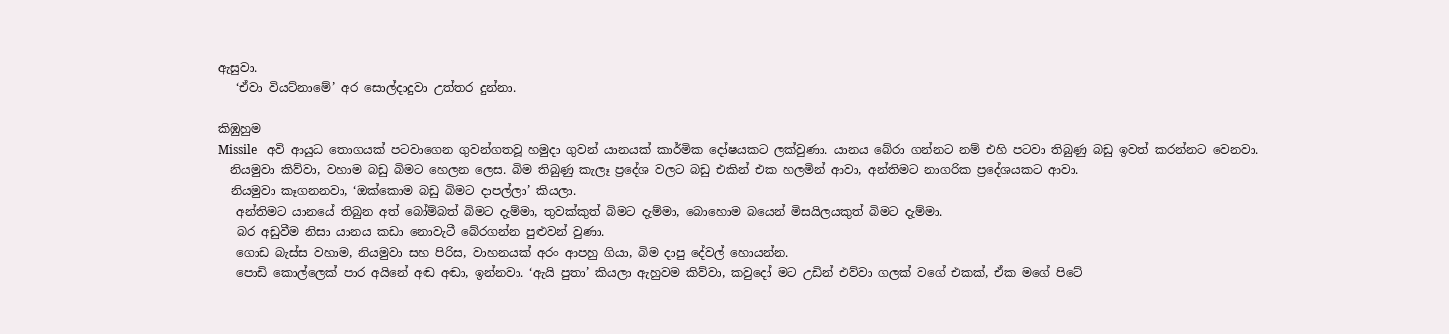ඇසුවා.
   ‘ඒවා වියට්නාමේ’ අර සොල්දාදුවා උත්තර දුන්නා.

කිඹුහුම
Missile   අවි ආයුධ තොගයක් පටවාගෙන ගුවන්ගතවූ හමුදා ගුවන් යානයක් කාර්මික දෝෂයකට ලක්වුණා. යානය බේරා ගන්නට නම් එහි පටවා තිබුණු බඩු ඉවත් කරන්නට වෙනවා.
  නියමුවා කිව්වා, වහාම බඩු බිමට හෙලන ලෙස. බිම තිබුණු කැලෑ ප්‍රදේශ වලට බඩු එකින් එක හලමින් ආවා, අන්තිමට නාගරික ප්‍රදේශයකට ආවා.
  නියමුවා කෑගනනවා, ‘ඔක්කොම බඩු බිමට දාපල්ලා’ කියලා.
   අන්තිමට යානයේ තිබුන අත් බෝම්බත් බිමට දැම්මා, තුවක්කුත් බිමට දැම්මා, බොහොම බයෙන් මිසයිලයකුත් බිමට දැම්මා.
   බර අඩුවීම නිසා යානය කඩා නොවැටී බේරගන්න පුළුවන් වුණා.
   ගොඩ බැස්ස වහාම, නියමුවා සහ පිරිස, වාහනයක් අරං ආපහු ගියා, බිම දාපු දේවල් හොයන්න.
   පොඩි කොල්ලෙක් පාර අයිනේ අඬ අඬා, ඉන්නවා. ‘ඇයි පුතා’ කියලා ඇහුවම කිව්වා, කවුදෝ මට උඩින් එව්වා ගලක් වගේ එකක්, ඒක මගේ පිටේ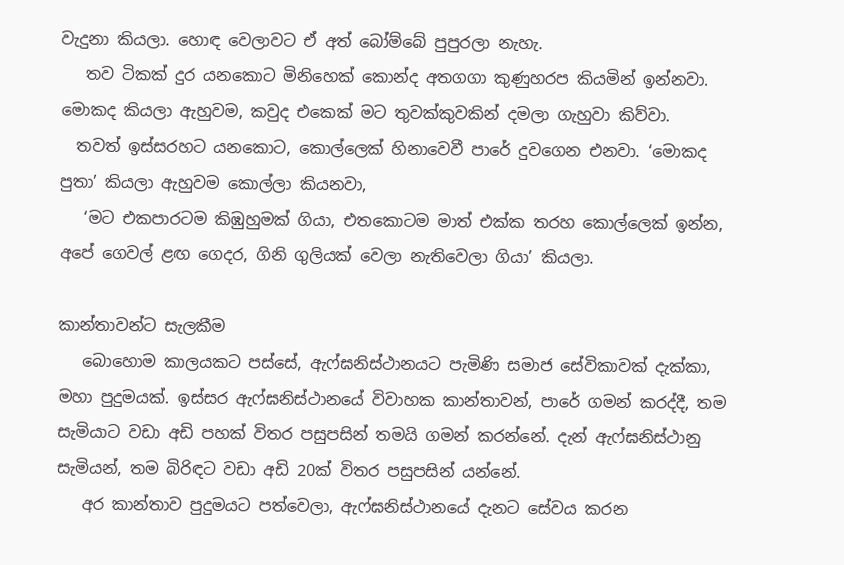වැදුනා කියලා. හොඳ වෙලාවට ඒ අත් බෝම්බේ පුපුරලා නැහැ.
   තව ටිකක් දුර යනකොට මිනිහෙක් කොන්ද අතගගා කුණුහරප කියමින් ඉන්නවා. මොකද කියලා ඇහුවම, කවුද එකෙක් මට තුවක්කුවකින් දමලා ගැහුවා කිව්වා.
  තවත් ඉස්සරහට යනකොට, කොල්ලෙක් හිනාවෙවී පාරේ දුවගෙන එනවා. ‘මොකද පුතා’ කියලා ඇහුවම කොල්ලා කියනවා,
   ‘මට එකපාරටම කිඹුහුමක් ගියා, එතකොටම මාත් එක්ක තරහ කොල්ලෙක් ඉන්න, අපේ ගෙවල් ළඟ ගෙදර, ගිනි ගුලියක් වෙලා නැතිවෙලා ගියා’ කියලා.

කාන්තාවන්ට සැලකීම
   බොහොම කාලයකට පස්සේ, ඇෆ්ඝනිස්ථානයට පැමිණි සමාජ සේවිකාවක් දැක්කා, මහා පුදුමයක්. ඉස්සර ඇෆ්ඝනිස්ථානයේ විවාහක කාන්තාවන්, පාරේ ගමන් කරද්දී, තම සැමියාට වඩා අඩි පහක් විතර පසුපසින් තමයි ගමන් කරන්නේ. දැන් ඇෆ්ඝනිස්ථානු සැමියන්, තම බිරිඳට වඩා අඩි 20ක් විතර පසුපසින් යන්නේ.
   අර කාන්තාව පුදුමයට පත්වෙලා, ඇෆ්ඝනිස්ථානයේ දැනට සේවය කරන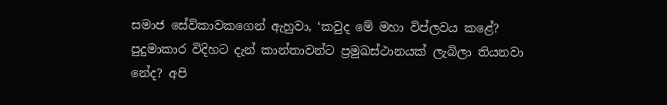සමාජ සේවිකාවකගෙන් ඇහුවා, ‘කවුද මේ මහා විප්ලවය කළේ? පුදුමාකාර විදිහට දැන් කාන්තාවන්ට ප්‍රමුඛස්ථානයක් ලැබිලා තියනවා නේද? අපි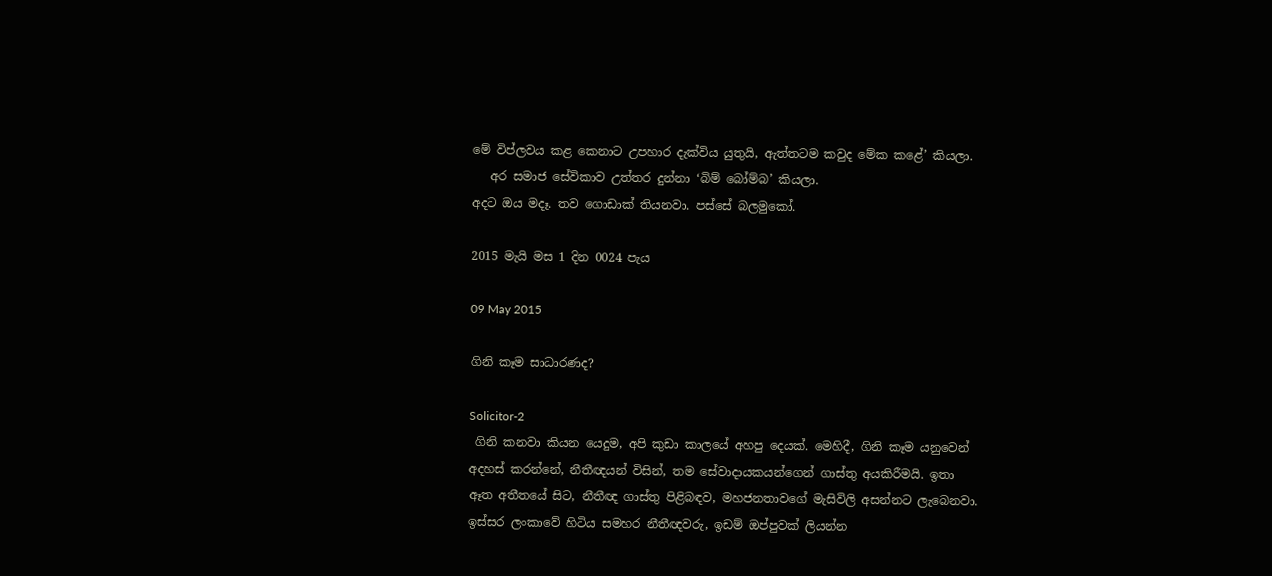මේ විප්ලවය කළ කෙනාට උපහාර දැක්විය යුතුයි, ඇත්තටම කවුද මේක කළේ’ කියලා.
   අර සමාජ සේවිකාව උත්තර දුන්නා ‘බිම් බෝම්බ’ කියලා.
අදට ඔය මදෑ. තව ගොඩාක් තියනවා. පස්සේ බලමුකෝ.

2015 මැයි මස 1 දින 0024 පැය

09 May 2015

ගිනි කෑම සාධාරණද?

Solicitor-2
 ගිනි කනවා කියන යෙදුම, අපි කුඩා කාලයේ අහපු දෙයක්. මෙහිදී, ගිනි කෑම යනුවෙන් අදහස් කරන්නේ, නීතීඥයන් විසින්, තම සේවාදායකයන්ගෙන් ගාස්තු අයකිරීමයි. ඉතා ඈත අතීතයේ සිට, නීතීඥ ගාස්තු පිළිබඳව, මහජනතාවගේ මැසිවිලි අසන්නට ලැබෙනවා. ඉස්සර ලංකාවේ හිටිය සමහර නීතීඥවරු, ඉඩම් ඔප්පුවක් ලියන්න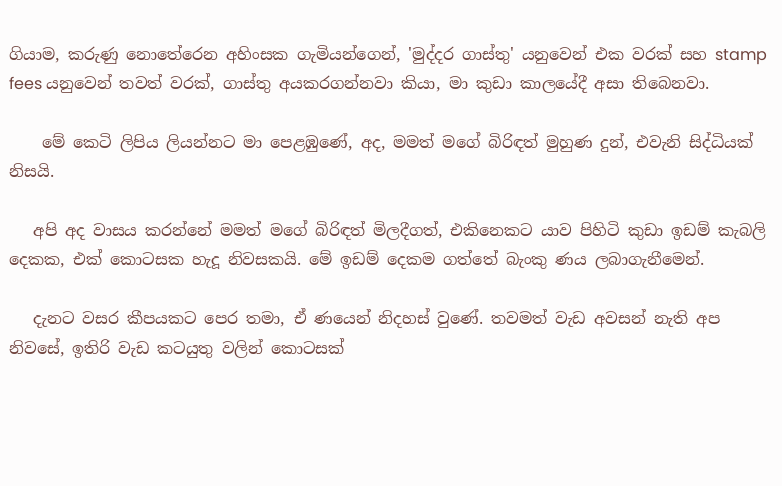ගියාම, කරුණු නොතේරෙන අහිංසක ගැමියන්ගෙන්, 'මුද්දර ගාස්තු' යනුවෙන් එක වරක් සහ stamp fees යනුවෙන් තවත් වරක්, ගාස්තු අයකරගන්නවා කියා, මා කුඩා කාලයේදී අසා තිබෙනවා.

    මේ කෙටි ලිපිය ලියන්නට මා පෙළඹුණේ, අද, මමත් මගේ බිරිඳත් මුහුණ දුන්, එවැනි සිද්ධියක් නිසයි.

   අපි අද වාසය කරන්නේ මමත් මගේ බිරිඳත් මිලදීගත්, එකිනෙකට යාව පිහිටි කුඩා ඉඩම් කැබලි දෙකක, එක් කොටසක හැදූ නිවසකයි. මේ ඉඩම් දෙකම ගත්තේ බැංකු ණය ලබාගැනීමෙන්.

   දැනට වසර කීපයකට පෙර තමා, ඒ ණයෙන් නිදහස් වුණේ. තවමත් වැඩ අවසන් නැති අප නිවසේ, ඉතිරි වැඩ කටයුතු වලින් කොටසක්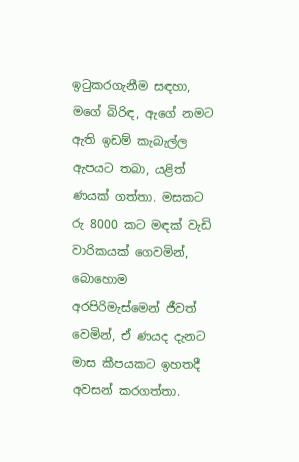ඉටුකරගැනීම සඳහා, මගේ බිරිඳ, ඇගේ නමට ඇති ඉඩම් කැබැල්ල ඇපයට තබා, යළිත් ණයක් ගත්තා. මසකට රු 8000 කට මඳක් වැඩි වාරිකයක් ගෙවමින්, බොහොම අරපිරිමැස්මෙන් ජීවත් වෙමින්, ඒ ණයද දැනට මාස කීපයකට ඉහතදී අවසන් කරගත්තා.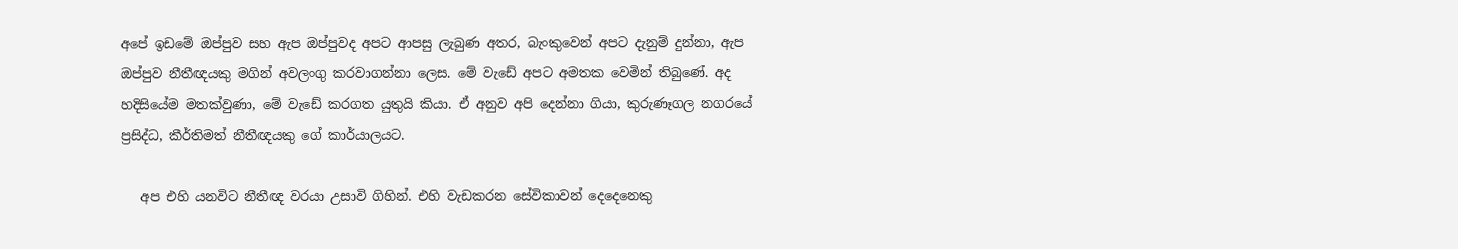අපේ ඉඩමේ ඔප්පුව සහ ඇප ඔප්පුවද අපට ආපසු ලැබුණ අතර, බැංකුවෙන් අපට දැනුම් දුන්නා, ඇප ඔප්පුව නීතීඥයකු මගින් අවලංගු කරවාගන්නා ලෙස. මේ වැඩේ අපට අමතක වෙමින් තිබුණේ. අද හදිසියේම මතක්වුණා, මේ වැඩේ කරගත යුතුයි කියා. ඒ අනුව අපි දෙන්නා ගියා, කුරුණෑගල නගරයේ ප්‍රසිද්ධ, කීර්තිමත් නීතීඥයකු ගේ කාර්යාලයට.

   අප එහි යනවිට නීතීඥ වරයා උසාවි ගිහින්. එහි වැඩකරන සේවිකාවන් දෙදෙනෙකු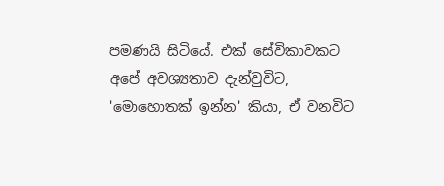පමණයි සිටියේ. එක් සේවිකාවකට අපේ අවශ්‍යතාව දැන්වුවිට, 'මොහොතක් ඉන්න' කියා, ඒ වනවිට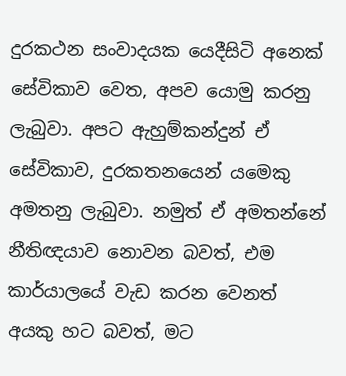දුරකථන සංවාදයක යෙදීසිටි අනෙක් සේවිකාව වෙත, අපව යොමු කරනු ලැබුවා. අපට ඇහුම්කන්දුන් ඒ සේවිකාව, දුරකතනයෙන් යමෙකු අමතනු ලැබුවා. නමුත් ඒ අමතන්නේ නීතිඥයාව නොවන බවත්, එම කාර්යාලයේ වැඩ කරන වෙනත් අයකු හට බවත්, මට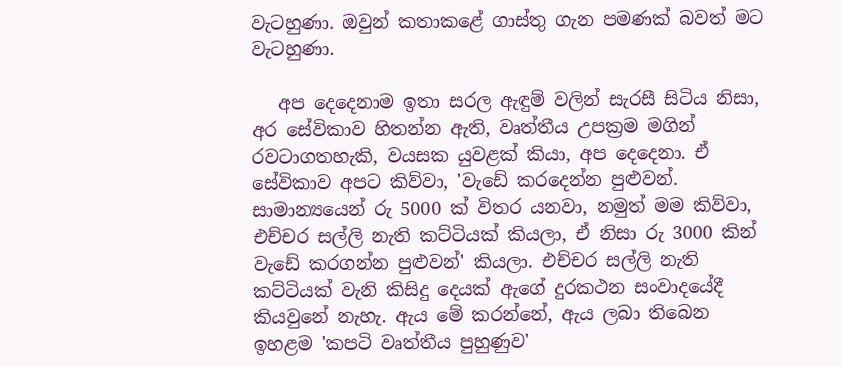වැටහුණා. ඔවුන් කතාකළේ ගාස්තු ගැන පමණක් බවත් මට වැටහුණා.

   අප දෙදෙනාම ඉතා සරල ඇඳුම් වලින් සැරසී සිටිය නිසා, අර සේවිකාව හිතන්න ඇති, වෘත්තීය උපක්‍රම මගින් රවටාගතහැකි, වයසක යුවළක් කියා, අප දෙදෙනා. ඒ සේවිකාව අපට කිව්වා, 'වැඩේ කරදෙන්න පුළුවන්. සාමාන්‍යයෙන් රු 5000 ක් විතර යනවා, නමුත් මම කිව්වා, එච්චර සල්ලි නැති කට්ටියක් කියලා, ඒ නිසා රු 3000 කින් වැඩේ කරගන්න පුළුවන්' කියලා. එච්චර සල්ලි නැති කට්ටියක් වැනි කිසිදු දෙයක් ඇගේ දුරකථන සංවාදයේදී කියවුනේ නැහැ. ඇය මේ කරන්නේ, ඇය ලබා තිබෙන ඉහළම 'කපටි වෘත්තීය පුහුණුව'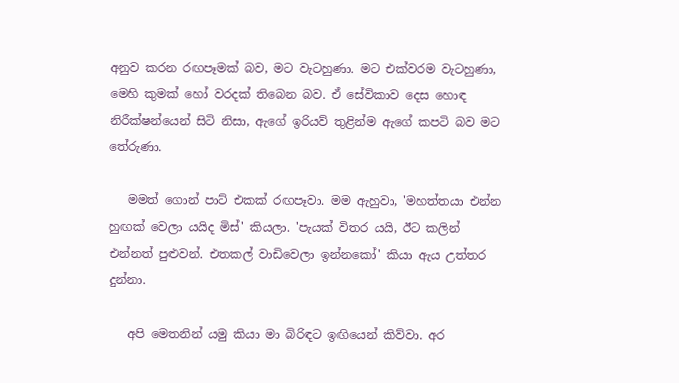අනුව කරන රඟපෑමක් බව, මට වැටහුණා. මට එක්වරම වැටහුණා, මෙහි කුමක් හෝ වරදක් තිබෙන බව. ඒ සේවිකාව දෙස හොඳ නිරීක්ෂන්යෙන් සිටි නිසා, ඇගේ ඉරියව් තුළින්ම ඇගේ කපටි බව මට තේරුණා.

   මමත් ගොන් පාට් එකක් රඟපෑවා. මම ඇහුවා, 'මහත්තයා එන්න හුඟක් වෙලා යයිද මිස්' කියලා. 'පැයක් විතර යයි, ඊට කලින් එන්නත් පුළුවන්. එතකල් වාඩිවෙලා ඉන්නකෝ' කියා ඇය උත්තර දුන්නා.

   අපි මෙතනින් යමු කියා මා බිරිඳට ඉඟියෙන් කිව්වා. අර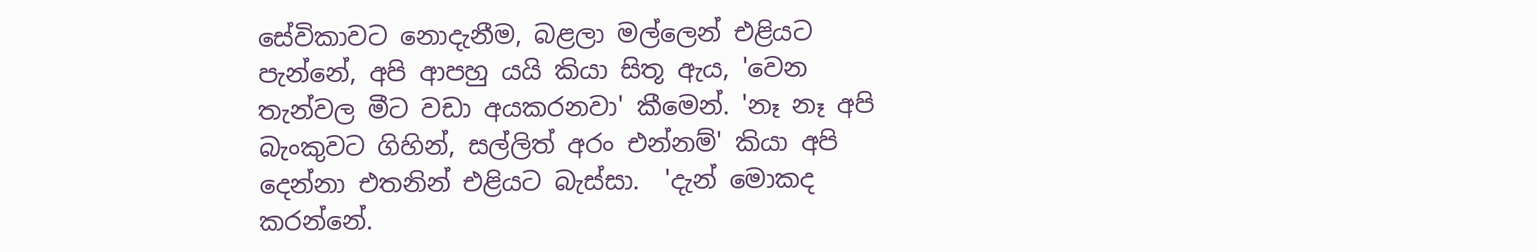සේවිකාවට නොදැනීම, බළලා මල්ලෙන් එළියට පැන්නේ, අපි ආපහු යයි කියා සිතූ ඇය, 'වෙන තැන්වල මීට වඩා අයකරනවා' කීමෙන්. 'නෑ නෑ අපි බැංකුවට ගිහින්, සල්ලිත් අරං එන්නම්' කියා අපි දෙන්නා එතනින් එළියට බැස්සා.  'දැන් මොකද කරන්නේ.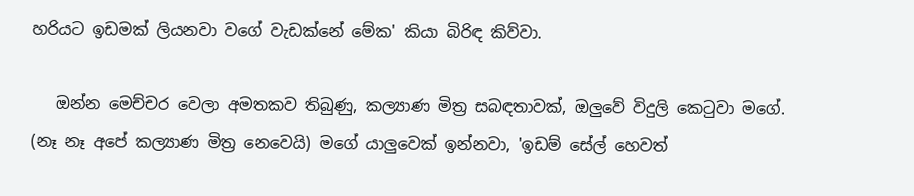හරියට ඉඩමක් ලියනවා වගේ වැඩක්නේ මේක' කියා බිරිඳ කිව්වා.

   ඔන්න මෙච්චර වෙලා අමතකව තිබුණු, කල්‍යාණ මිත්‍ර සබඳතාවක්, ඔලුවේ විදුලි කෙටුවා මගේ. (නෑ නෑ අපේ කල්‍යාණ මිත්‍ර නෙවෙයි) මගේ යාලුවෙක් ඉන්නවා, 'ඉඩම් සේල් හෙවත්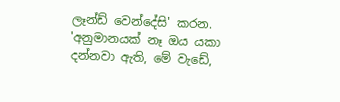ලෑන්ඩ් වෙන්දේසි' කරන. 'අනුමානයක් නෑ ඔය යකා දන්නවා ඇති, මේ වැඩේ,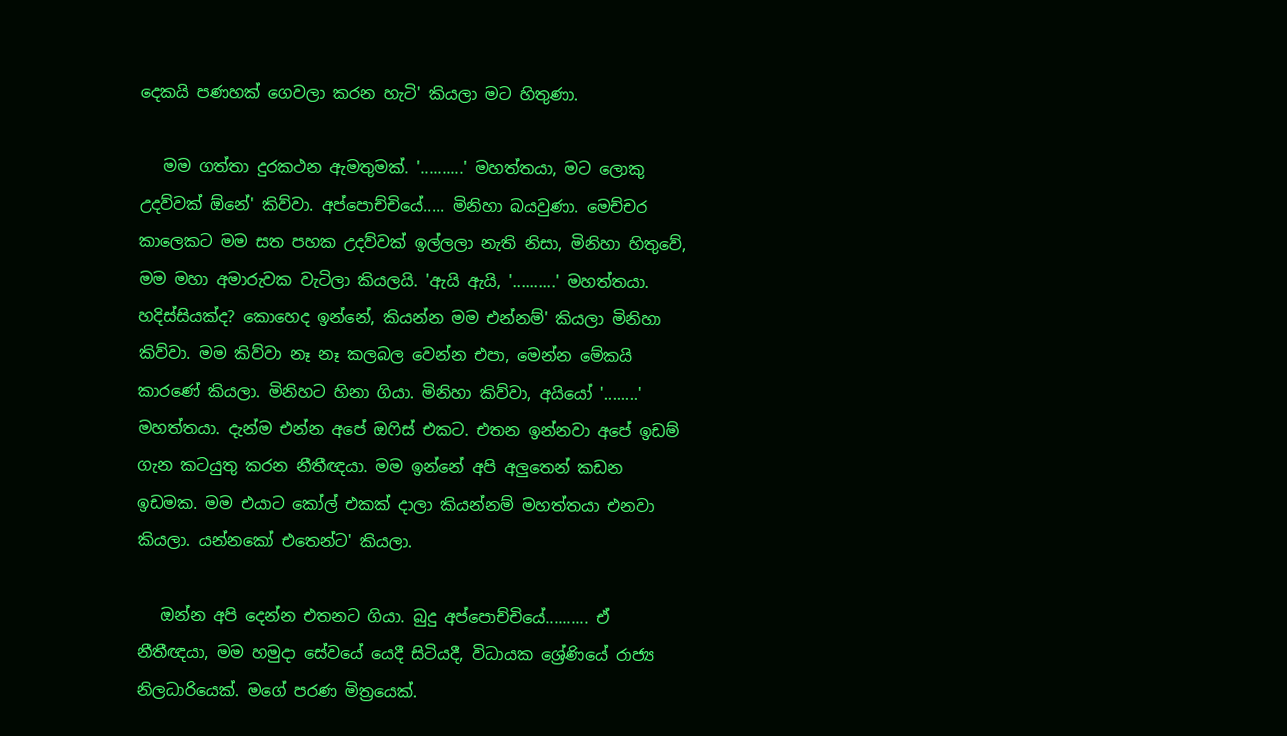දෙකයි පණහක් ගෙවලා කරන හැටි' කියලා මට හිතුණා.

   මම ගත්තා දුරකථන ඇමතුමක්. '..........' මහත්තයා, මට ලොකු උදව්වක් ඕනේ' කිව්වා. අප්පොච්චියේ..... මිනිහා බයවුණා. මෙච්චර කාලෙකට මම සත පහක උදව්වක් ඉල්ලලා නැති නිසා, මිනිහා හිතුවේ, මම මහා අමාරුවක වැටිලා කියලයි. 'ඇයි ඇයි, '..........' මහත්තයා. හදිස්සියක්ද? කොහෙද ඉන්නේ, කියන්න මම එන්නම්' කියලා මිනිහා කිව්වා. මම කිව්වා නෑ නෑ කලබල වෙන්න එපා, මෙන්න මේකයි කාරණේ කියලා. මිනිහට හිනා ගියා. මිනිහා කිව්වා, අයියෝ '........' මහත්තයා. දැන්ම එන්න අපේ ඔෆිස් එකට. එතන ඉන්නවා අපේ ඉඩම් ගැන කටයුතු කරන නීතීඥයා. මම ඉන්නේ අපි අලුතෙන් කඩන ඉඩමක. මම එයාට කෝල් එකක් දාලා කියන්නම් මහත්තයා එනවා කියලා. යන්නකෝ එතෙන්ට' කියලා.

   ඔන්න අපි දෙන්න එතනට ගියා. බුදු අප්පොච්චියේ.......... ඒ නීතීඥයා, මම හමුදා සේවයේ යෙදී සිටියදී, විධායක ශ්‍රේණියේ රාජ්‍ය නිලධාරියෙක්. මගේ පරණ මිත්‍රයෙක්.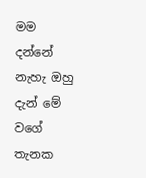මම දන්නේ නැහැ ඔහු දැන් මේ වගේ තැනක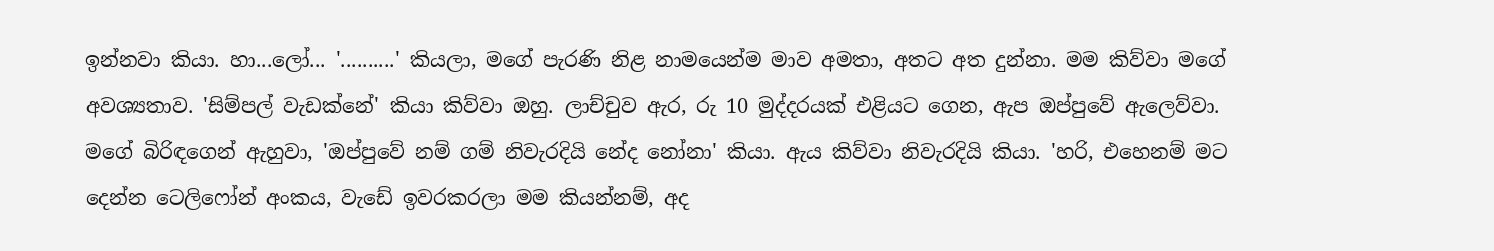ඉන්නවා කියා. හා...ලෝ... '..........' කියලා, මගේ පැරණි නිළ නාමයෙන්ම මාව අමතා, අතට අත දුන්නා. මම කිව්වා මගේ අවශ්‍යතාව. 'සිම්පල් වැඩක්නේ' කියා කිව්වා ඔහු. ලාච්චුව ඇර, රු 10 මුද්දරයක් එළියට ගෙන, ඇප ඔප්පුවේ ඇලෙව්වා. මගේ බිරිඳගෙන් ඇහුවා, 'ඔප්පුවේ නම් ගම් නිවැරදියි නේද නෝනා' කියා. ඇය කිව්වා නිවැරදියි කියා. 'හරි, එහෙනම් මට දෙන්න ටෙලිෆෝන් අංකය, වැඩේ ඉවරකරලා මම කියන්නම්, අද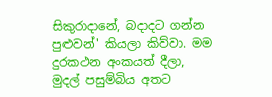සිකුරාදානේ, බදාදට ගන්න පුළුවන්' කියලා කිව්වා. මම දුරකථන අංකයත් දීලා, මුදල් පසුම්බිය අතට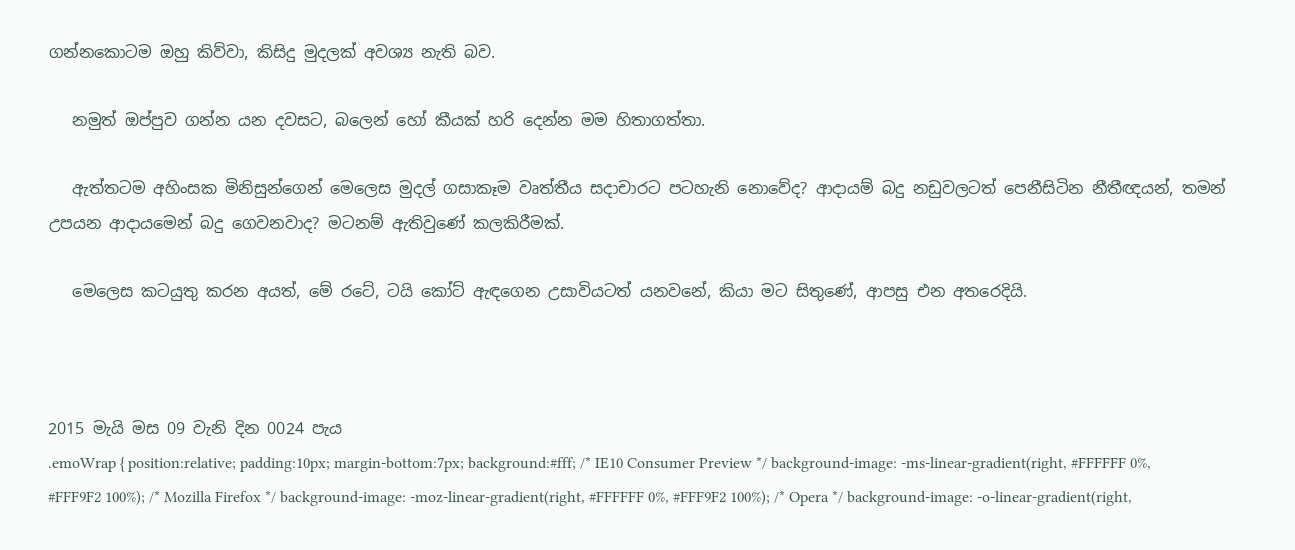ගන්නකොටම ඔහු කිව්වා, කිසිදු මුදලක් අවශ්‍ය නැති බව.

   නමුත් ඔප්පුව ගන්න යන දවසට, බලෙන් හෝ කීයක් හරි දෙන්න මම හිතාගත්තා.

   ඇත්තටම අහිංසක මිනිසුන්ගෙන් මෙලෙස මුදල් ගසාකෑම වෘත්තීය සදාචාරට පටහැනි නොවේද? ආදායම් බදු නඩුවලටත් පෙනීසිටින නීතීඥයන්, තමන් උපයන ආදායමෙන් බදු ගෙවනවාද? මටනම් ඇතිවුණේ කලකිරීමක්.

   මෙලෙස කටයුතු කරන අයත්, මේ රටේ, ටයි කෝට් ඇඳගෙන උසාවියටත් යනවනේ, කියා මට සිතුණේ, ආපසු එන අතරෙදියි.



2015 මැයි මස 09 වැනි දින 0024 පැය
.emoWrap { position:relative; padding:10px; margin-bottom:7px; background:#fff; /* IE10 Consumer Preview */ background-image: -ms-linear-gradient(right, #FFFFFF 0%, #FFF9F2 100%); /* Mozilla Firefox */ background-image: -moz-linear-gradient(right, #FFFFFF 0%, #FFF9F2 100%); /* Opera */ background-image: -o-linear-gradient(right,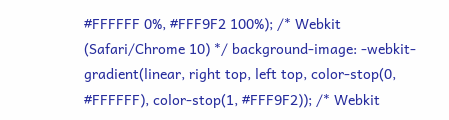#FFFFFF 0%, #FFF9F2 100%); /* Webkit (Safari/Chrome 10) */ background-image: -webkit-gradient(linear, right top, left top, color-stop(0, #FFFFFF), color-stop(1, #FFF9F2)); /* Webkit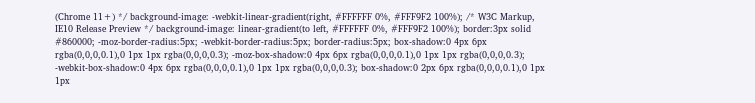(Chrome 11+) */ background-image: -webkit-linear-gradient(right, #FFFFFF 0%, #FFF9F2 100%); /* W3C Markup, IE10 Release Preview */ background-image: linear-gradient(to left, #FFFFFF 0%, #FFF9F2 100%); border:3px solid #860000; -moz-border-radius:5px; -webkit-border-radius:5px; border-radius:5px; box-shadow:0 4px 6px rgba(0,0,0,0.1),0 1px 1px rgba(0,0,0,0.3); -moz-box-shadow:0 4px 6px rgba(0,0,0,0.1),0 1px 1px rgba(0,0,0,0.3); -webkit-box-shadow:0 4px 6px rgba(0,0,0,0.1),0 1px 1px rgba(0,0,0,0.3); box-shadow:0 2px 6px rgba(0,0,0,0.1),0 1px 1px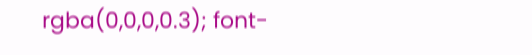rgba(0,0,0,0.3); font-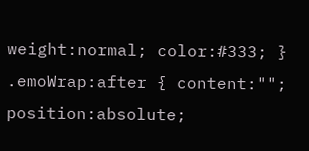weight:normal; color:#333; } .emoWrap:after { content:""; position:absolute;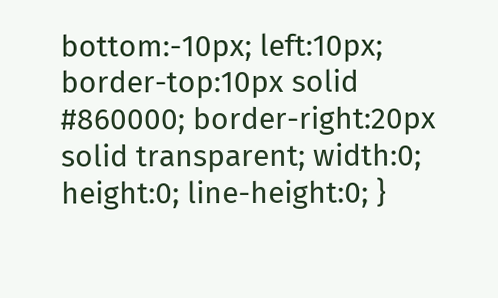bottom:-10px; left:10px; border-top:10px solid #860000; border-right:20px solid transparent; width:0; height:0; line-height:0; }